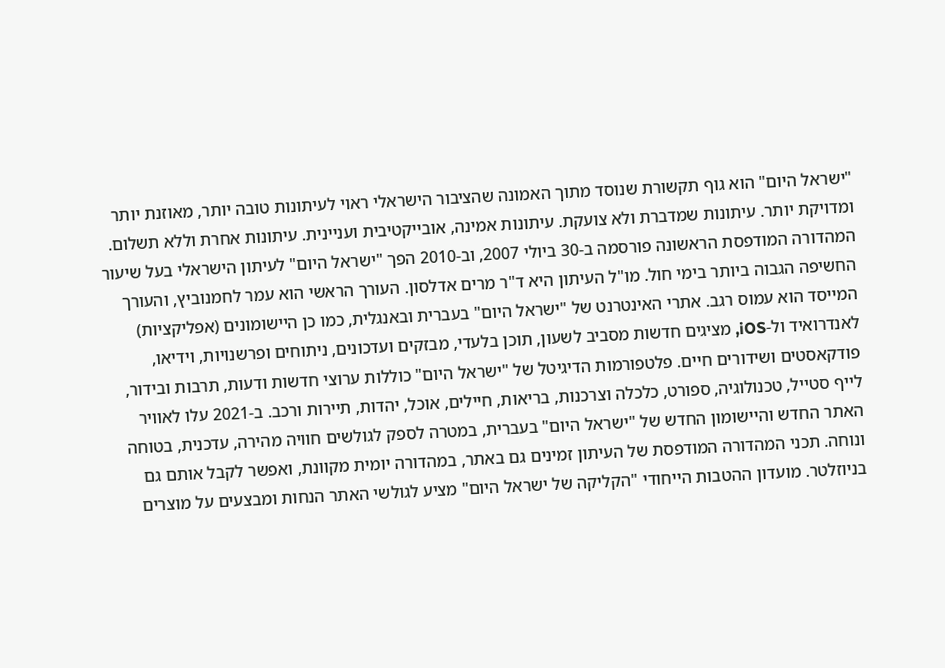"ישראל היום" הוא גוף תקשורת שנוסד מתוך האמונה שהציבור הישראלי ראוי לעיתונות טובה יותר, מאוזנת יותר ומדויקת יותר. עיתונות שמדברת ולא צועקת. עיתונות אמינה, אובייקטיבית ועניינית. עיתונות אחרת וללא תשלום. המהדורה המודפסת הראשונה פורסמה ב-30 ביולי 2007, וב-2010 הפך "ישראל היום" לעיתון הישראלי בעל שיעור החשיפה הגבוה ביותר בימי חול. מו"ל העיתון היא ד"ר מרים אדלסון. העורך הראשי הוא עמר לחמנוביץ, והעורך המייסד הוא עמוס רגב. אתרי האינטרנט של "ישראל היום" בעברית ובאנגלית, כמו כן היישומונים (אפליקציות) לאנדרואיד ול-iOS, מציגים חדשות מסביב לשעון, תוכן בלעדי, מבזקים ועדכונים, ניתוחים ופרשנויות, וידיאו, פודקאסטים ושידורים חיים. פלטפורמות הדיגיטל של "ישראל היום" כוללות ערוצי חדשות ודעות, תרבות ובידור, לייף סטייל, טכנולוגיה, ספורט, כלכלה וצרכנות, בריאות, חיילים, אוכל, יהדות, תיירות ורכב. ב-2021 עלו לאוויר האתר החדש והיישומון החדש של "ישראל היום" בעברית, במטרה לספק לגולשים חוויה מהירה, עדכנית, בטוחה ונוחה. תכני המהדורה המודפסת של העיתון זמינים גם באתר, במהדורה יומית מקוונת, ואפשר לקבל אותם גם בניוזלטר. מועדון ההטבות הייחודי "הקליקה של ישראל היום" מציע לגולשי האתר הנחות ומבצעים על מוצרים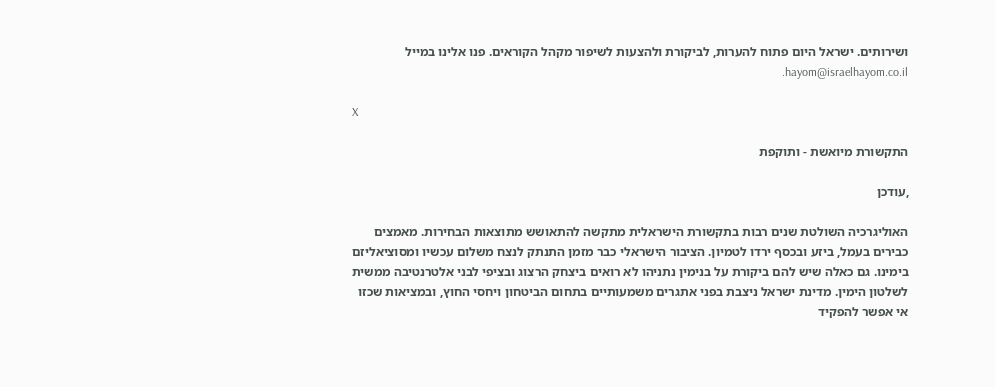ושירותים. ישראל היום פתוח להערות, לביקורת ולהצעות לשיפור מקהל הקוראים. פנו אלינו במייל hayom@israelhayom.co.il.

X

התקשורת מיואשת - ותוקפת

,עודכן

האוליגרכיה השולטת שנים רבות בתקשורת הישראלית מתקשה להתאושש מתוצאות הבחירות. מאמצים כבירים בעמל, ביזע ובכסף ירדו לטמיון. הציבור הישראלי כבר מזמן התנתק לנצח משלום עכשיו ומסוציאליזם בימינו. גם כאלה שיש להם ביקורת על בנימין נתניהו לא רואים ביצחק הרצוג ובציפי לבני אלטרנטיבה ממשית לשלטון הימין. מדינת ישראל ניצבת בפני אתגרים משמעותיים בתחום הביטחון ויחסי החוץ, ובמציאות שכזו אי אפשר להפקיד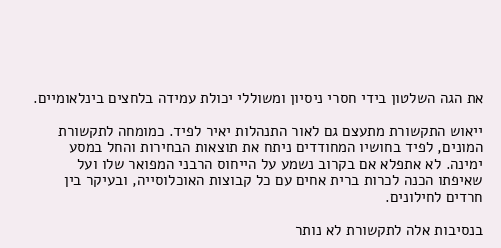את הגה השלטון בידי חסרי ניסיון ומשוללי יכולת עמידה בלחצים בינלאומיים.

ייאוש התקשורת מתעצם גם לאור התנהלות יאיר לפיד. כמומחה לתקשורת המונים, לפיד בחושיו המחודדים ניתח את תוצאות הבחירות והחל במסע ימינה. לא אתפלא אם בקרוב נשמע על הייחוס הרבני המפואר שלו ועל שאיפתו הכנה לכרות ברית אחים עם כל קבוצות האוכלוסייה, ובעיקר בין חרדים לחילונים.

בנסיבות אלה לתקשורת לא נותר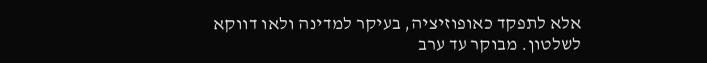אלא לתפקד כאופוזיציה, בעיקר למדינה ולאו דווקא לשלטון. מבוקר עד ערב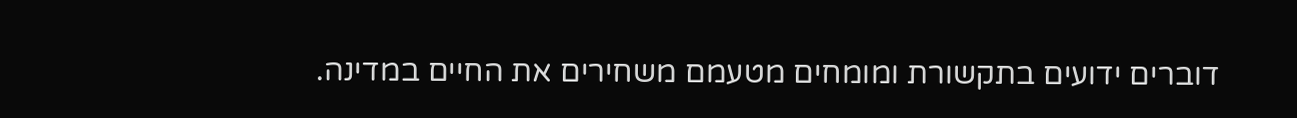דוברים ידועים בתקשורת ומומחים מטעמם משחירים את החיים במדינה.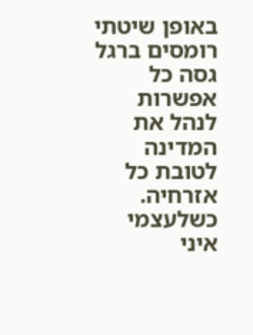באופן שיטתי רומסים ברגל גסה כל אפשרות לנהל את המדינה לטובת כל אזרחיה. כשלעצמי איני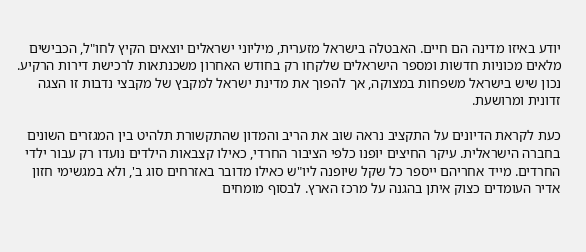יודע באיזו מדינה הם חיים. האבטלה בישראל מזערית, מיליוני ישראלים יוצאים הקיץ לחו"ל, הכבישים מלאים מכוניות חדשות ומספר הישראלים שלקחו רק בחודש האחרון משכנתאות לרכישת דירות הרקיע. נכון שיש בישראל משפחות במצוקה, אך להפוך את מדינת ישראל למקבץ של מקבצי נדבות זו הצגה זדונית ומרושעת.

כעת לקראת הדיונים על התקציב נראה שוב את הריב והמדון שהתקשורת תלהיט בין המגזרים השונים בחברה הישראלית. עיקר החיצים יופנו כלפי הציבור החרדי, כאילו קצבאות הילדים נועדו רק עבור ילדי החרדים. מייד אחריהם ייספר כל שקל שיופנה ליו"ש כאילו מדובר באזרחים סוג ב', ולא במגשימי חזון אדיר העומדים כצוק איתן בהגנה על מרכז הארץ. לבסוף מומחים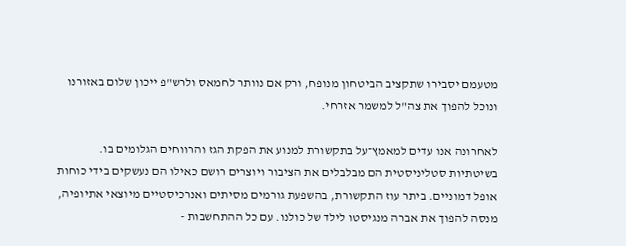מטעמם יסבירו שתקציב הביטחון מנופח, ורק אם נוותר לחמאס ולרש"פ ייכון שלום באזורנו ונוכל להפוך את צה"ל למשמר אזרחי.

לאחרונה אנו עדים למאמץ־על בתקשורת למנוע את הפקת הגז והרווחים הגלומים בו. בשיטתיות סטליניסטית הם מבלבלים את הציבור ויוצרים רושם כאילו הם נעשקים בידי כוחות אופל דמוניים. ביתר עוז התקשורת, בהשפעת גורמים מסיתים ואנרכיסטיים מיוצאי אתיופיה, מנסה להפוך את אברה מנגיסטו לילד של כולנו. עם כל ההתחשבות -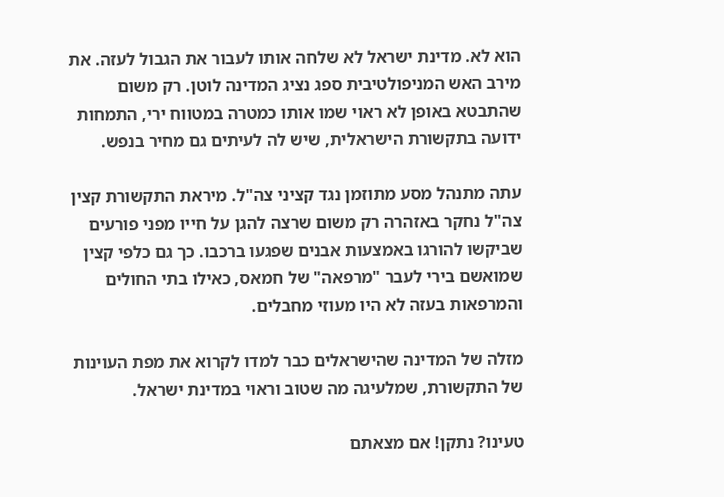הוא לא. מדינת ישראל לא שלחה אותו לעבור את הגבול לעזה. את מירב האש המניפולטיבית ספג נציג המדינה לוטן. רק משום שהתבטא באופן לא ראוי שמו אותו כמטרה במטווח ירי, התמחות ידועה בתקשורת הישראלית, שיש לה לעיתים גם מחיר בנפש.

עתה מתנהל מסע מתוזמן נגד קציני צה"ל. מיראת התקשורת קצין צה"ל נחקר באזהרה רק משום שרצה להגן על חייו מפני פורעים שביקשו להורגו באמצעות אבנים שפגעו ברכבו. כך גם כלפי קצין שמואשם בירי לעבר "מרפאה" של חמאס, כאילו בתי החולים והמרפאות בעזה לא היו מעוזי מחבלים.

מזלה של המדינה שהישראלים כבר למדו לקרוא את מפת העוינות של התקשורת, שמלעיגה מה שטוב וראוי במדינת ישראל.

טעינו? נתקן! אם מצאתם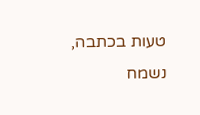טעות בכתבה, נשמח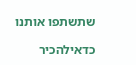שתשתפו אותנו

כדאילהכיר